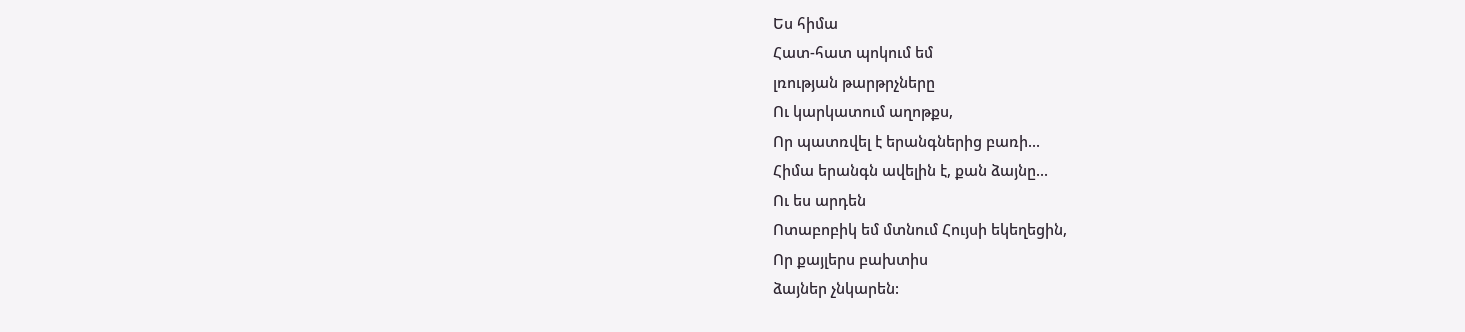Ես հիմա
Հատ-հատ պոկում եմ
լռության թարթրչները
Ու կարկատում աղոթքս,
Որ պատռվել է երանգներից բառի...
Հիմա երանգն ավելին է, քան ձայնը...
Ու ես արդեն
Ոտաբոբիկ եմ մտնում Հույսի եկեղեցին,
Որ քայլերս բախտիս
ձայներ չնկարեն: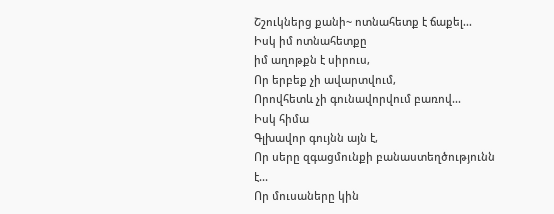Շշուկներց քանի~ ոտնահետք է ճաքել...
Իսկ իմ ոտնահետքը
իմ աղոթքն է սիրուս,
Որ երբեք չի ավարտվում,
Որովհետև չի գունավորվում բառով...
Իսկ հիմա
Գլխավոր գույնն այն է,
Որ սերը զգացմունքի բանաստեղծությունն է...
Որ մուսաները կին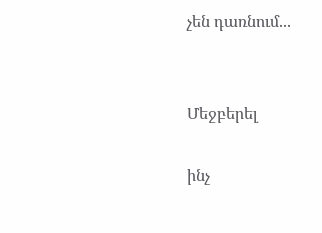չեն դառնում...


Մեջբերել

ինչ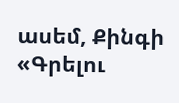ասեմ, Քինգի «Գրելու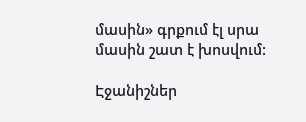մասին» գրքում էլ սրա մասին շատ է խոսվում:

Էջանիշներ